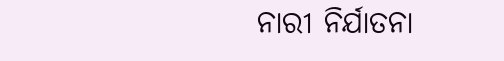ନାରୀ ନିର୍ଯାତନା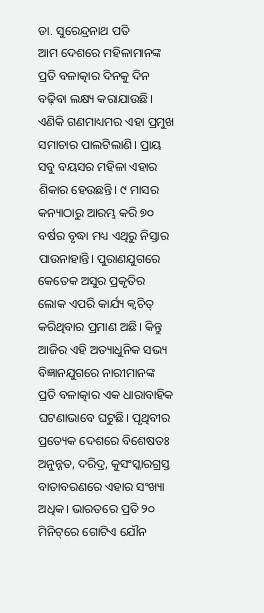ଡା. ସୁରେନ୍ଦ୍ରନାଥ ପତି
ଆମ ଦେଶରେ ମହିଳାମାନଙ୍କ ପ୍ରତି ବଳାତ୍କାର ଦିନକୁ ଦିନ ବଢ଼ିବା ଲକ୍ଷ୍ୟ କରାଯାଉଛି। ଏଣିକି ଗଣମାଧ୍ୟମର ଏହା ପ୍ରମୁଖ ସମାଚାର ପାଲଟିଲାଣି। ପ୍ରାୟ ସବୁ ବୟସର ମହିଳା ଏହାର ଶିକାର ହେଉଛନ୍ତି। ୯ ମାସର କନ୍ୟାଠାରୁ ଆରମ୍ଭ କରି ୭୦ ବର୍ଷର ବୃଦ୍ଧା ମଧ୍ୟ ଏଥିରୁ ନିସ୍ତାର ପାଉନାହାନ୍ତି। ପୁରାଣଯୁଗରେ କେତେକ ଅସୁର ପ୍ରକୃତିର ଲୋକ ଏପରି କାର୍ଯ୍ୟ କ୍ୱଚିତ୍‌ କରିଥିବାର ପ୍ରମାଣ ଅଛି। କିନ୍ତୁ ଆଜିର ଏହି ଅତ୍ୟାଧୁନିକ ସଭ୍ୟ ବିଜ୍ଞାନଯୁଗରେ ନାରୀମାନଙ୍କ ପ୍ରତି ବଳାତ୍କାର ଏକ ଧାରାବାହିକ ଘଟଣାଭାବେ ଘଟୁଛି। ପୃଥିବୀର ପ୍ରତ୍ୟେକ ଦେଶରେ ବିଶେଷତଃ ଅନୁନ୍ନତ, ଦରିଦ୍ର, କୁସଂସ୍କାରଗ୍ରସ୍ତ ବାତାବରଣରେ ଏହାର ସଂଖ୍ୟା ଅଧିକ। ଭାରତରେ ପ୍ରତି ୨୦ ମିନିଟ୍‌ରେ ଗୋଟିଏ ଯୌନ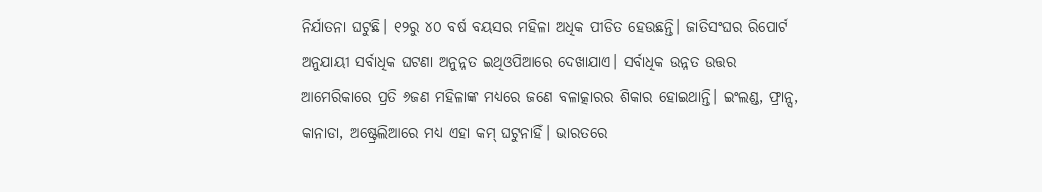ନିର୍ଯାତନା ଘଟୁଛି। ୧୨ରୁ ୪୦ ବର୍ଷ ବୟସର ମହିଳା ଅଧିକ ପୀଡିତ ହେଉଛନ୍ତି। ଜାତିସଂଘର ରିପୋର୍ଟ ଅନୁଯାୟୀ ସର୍ବାଧିକ ଘଟଣା ଅନୁନ୍ନତ ଇଥିଓପିଆରେ ଦେଖାଯାଏ। ସର୍ବାଧିକ ଉନ୍ନତ ଉତ୍ତର ଆମେରିକାରେ ପ୍ରତି ୬ଜଣ ମହିଳାଙ୍କ ମଧ୍ୟରେ ଜଣେ ବଳାତ୍କାରର ଶିକାର ହୋଇଥାନ୍ତି। ଇଂଲଣ୍ଡ, ଫ୍ରାନ୍ସ, କାନାଡା, ଅଷ୍ଟ୍ରେଲିଆରେ ମଧ୍ୟ ଏହା କମ୍‌ ଘଟୁନାହିଁ। ଭାରତରେ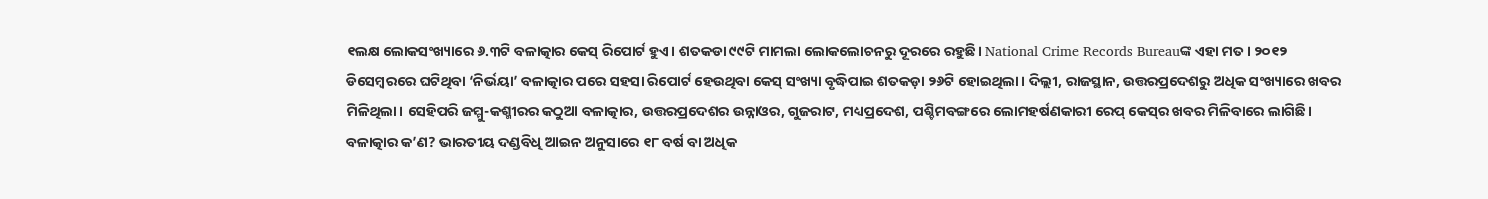୧ଲକ୍ଷ ଲୋକସଂଖ୍ୟାରେ ୬.୩ଟି ବଳାତ୍କାର କେସ୍‌ ରିପୋର୍ଟ ହୁଏ। ଶତକଡା ୯୯ଟି ମାମଲା ଲୋକଲୋଚନରୁ ଦୂରରେ ରହୁଛି। National Crime Records Bureauଙ୍କ ଏହା ମତ। ୨୦୧୨ ଡିସେମ୍ବରରେ ଘଟିଥିବା ‘ନିର୍ଭୟା’ ବଳାତ୍କାର ପରେ ସହସା ରିପୋର୍ଟ ହେଉଥିବା କେସ୍‌ ସଂଖ୍ୟା ବୃଦ୍ଧିପାଇ ଶତକଡ଼ା ୨୬ଟି ହୋଇଥିଲା। ଦିଲ୍ଲୀ, ରାଜସ୍ଥାନ, ଉତ୍ତରପ୍ରଦେଶରୁ ଅଧିକ ସଂଖ୍ୟାରେ ଖବର ମିଳିଥିଲା। ସେହିପରି ଜମ୍ମୁ-କଶ୍ମୀରର କଠୁଆ ବଳାତ୍କାର, ଉତ୍ତରପ୍ରଦେଶର ଉନ୍ନାଓର, ଗୁଜରାଟ, ମଧ୍ୟପ୍ରଦେଶ, ପଶ୍ଚିମବଙ୍ଗରେ ଲୋମହର୍ଷଣକାରୀ ରେପ୍‌ କେସ୍‌ର ଖବର ମିଳିବାରେ ଲାଗିଛି।
ବଳାତ୍କାର କ’ଣ? ଭାରତୀୟ ଦଣ୍ଡବିଧି ଆଇନ ଅନୁସାରେ ୧୮ ବର୍ଷ ବା ଅଧିକ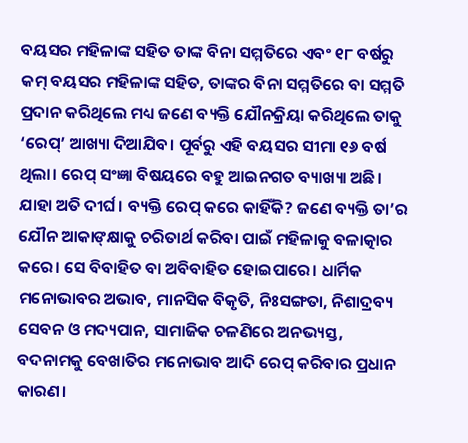ବୟସର ମହିଳାଙ୍କ ସହିତ ତାଙ୍କ ବିନା ସମ୍ମତିରେ ଏବଂ ୧୮ ବର୍ଷରୁ କମ୍‌ ବୟସର ମହିଳାଙ୍କ ସହିତ, ତାଙ୍କର ବିନା ସମ୍ମତିରେ ବା ସମ୍ମତି ପ୍ରଦାନ କରିଥିଲେ ମଧ୍ୟ ଜଣେ ବ୍ୟକ୍ତି ଯୌନକ୍ରିୟା କରିଥିଲେ ତାକୁ ‘ରେପ୍‌’ ଆଖ୍ୟା ଦିଆଯିବ। ପୂର୍ବରୁ ଏହି ବୟସର ସୀମା ୧୬ ବର୍ଷ ଥିଲା। ରେପ୍‌ ସଂଜ୍ଞା ବିଷୟରେ ବହୁ ଆଇନଗତ ବ୍ୟାଖ୍ୟା ଅଛି। ଯାହା ଅତି ଦୀର୍ଘ। ବ୍ୟକ୍ତି ରେପ୍‌ କରେ କାହିଁକି? ଜଣେ ବ୍ୟକ୍ତି ତା’ର ଯୌନ ଆକାଙ୍‌କ୍ଷାକୁ ଚରିତାର୍ଥ କରିବା ପାଇଁ ମହିଳାକୁ ବଳାତ୍କାର କରେ। ସେ ବିବାହିତ ବା ଅବିବାହିତ ହୋଇପାରେ। ଧାର୍ମିକ ମନୋଭାବର ଅଭାବ, ମାନସିକ ବିକୃତି, ନିଃସଙ୍ଗତା, ନିଶାଦ୍ରବ୍ୟ ସେବନ ଓ ମଦ୍ୟପାନ, ସାମାଜିକ ଚଳଣିରେ ଅନଭ୍ୟସ୍ତ, ବଦନାମକୁ ବେଖାତିର ମନୋଭାବ ଆଦି ରେପ୍‌ କରିବାର ପ୍ରଧାନ କାରଣ।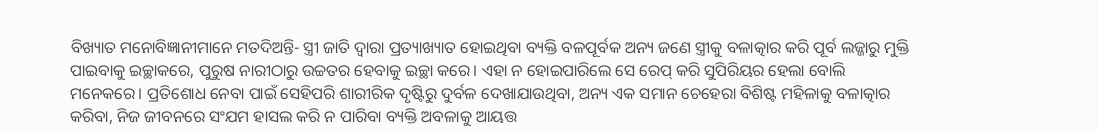ବିଖ୍ୟାତ ମନୋବିଜ୍ଞାନୀମାନେ ମତଦିଅନ୍ତି- ସ୍ତ୍ରୀ ଜାତି ଦ୍ୱାରା ପ୍ରତ୍ୟାଖ୍ୟାତ ହୋଇଥିବା ବ୍ୟକ୍ତି ବଳପୂର୍ବକ ଅନ୍ୟ ଜଣେ ସ୍ତ୍ରୀକୁ ବଳାତ୍କାର କରି ପୂର୍ବ ଲଜ୍ଜାରୁ ମୁକ୍ତି ପାଇବାକୁ ଇଚ୍ଛାକରେ, ପୁରୁଷ ନାରୀଠାରୁ ଉଚ୍ଚତର ହେବାକୁ ଇଚ୍ଛା କରେ। ଏହା ନ ହୋଇପାରିଲେ ସେ ରେପ୍‌ କରି ସୁପିରିୟର ହେଲା ବୋଲି ମନେକରେ। ପ୍ରତିଶୋଧ ନେବା ପାଇଁ ସେହିପରି ଶାରୀରିକ ଦୃଷ୍ଟିରୁ ଦୁର୍ବଳ ଦେଖାଯାଉଥିବା, ଅନ୍ୟ ଏକ ସମାନ ଚେହେରା ବିଶିଷ୍ଟ ମହିଳାକୁ ବଳାତ୍କାର କରିବା, ନିଜ ଜୀବନରେ ସଂଯମ ହାସଲ କରି ନ ପାରିବା ବ୍ୟକ୍ତି ଅବଳାକୁ ଆୟତ୍ତ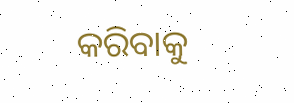କରିବାକୁ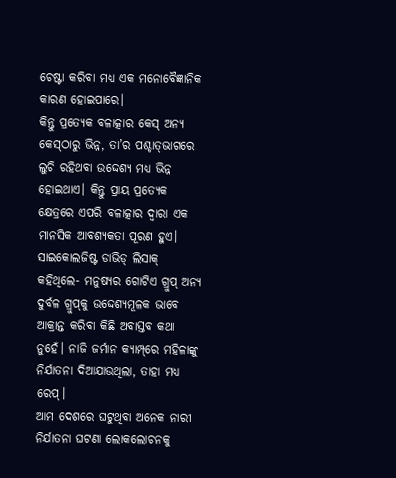ଚେଷ୍ଟା କରିବା ମଧ୍ୟ ଏକ ମନୋବୈଜ୍ଞାନିକ କାରଣ ହୋଇପାରେ।
କିନ୍ତୁ ପ୍ରତ୍ୟେକ ବଳାତ୍କାର କେସ୍‌ ଅନ୍ୟ କେସ୍‌ଠାରୁ ଭିନ୍ନ, ତା’ର ପଶ୍ଚାତ୍‌ଭାଗରେ ଲୁଚି ରହିଥବା ଉଦ୍ଦେଶ୍ୟ ମଧ୍ୟ ଭିନ୍ନ ହୋଇଥାଏ। କିନ୍ତୁ ପ୍ରାୟ ପ୍ରତ୍ୟେକ କ୍ଷେତ୍ରରେ ଏପରି ବଳାତ୍କାର ଦ୍ୱାରା ଏକ ମାନସିକ ଆବଶ୍ୟକତା ପୂରଣ ହୁଏ। ସାଇକୋଲଜିଷ୍ଟ ଡାଭିଡ୍‌ ଲିସାକ୍‌ କହିଥିଲେ- ମନୁଷ୍ୟର ଗୋଟିଏ ଗ୍ରୁପ୍‌ ଅନ୍ୟ ଦୁର୍ବଳ ଗ୍ରୁପ୍‌କୁ ଉଦ୍ଦେଶ୍ୟମୂଳକ ଭାବେ ଆକ୍ରାନ୍ତ କରିବା କିଛି ଅବାସ୍ତବ କଥା ନୁହେଁ। ନାଜି ଜର୍ମାନ କ୍ୟାମ୍ପ୍‌ରେ ମହିଳାଙ୍କୁ ନିର୍ଯାତନା ଦିଆଯାଉଥିଲା, ତାହା ମଧ୍ୟ ରେପ୍‌।
ଆମ ଦେଶରେ ଘଟୁଥିବା ଅନେକ ନାରୀ ନିର୍ଯାତନା ଘଟଣା ଲୋକଲୋଚନକୁ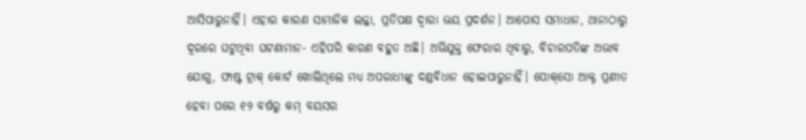ଆସିପାରୁନାହିଁ। ଏହାର କାରଣ ସାମାଜିକ ଲଜ୍ଜା, ପ୍ରତିପକ୍ଷ ଦ୍ୱାରା ଭୟ ପ୍ରଦର୍ଶନ। ଆପୋସ ସମାଧାନ, ଥାନାଠାରୁ ଦୂରରେ ଘଟୁଥିବା ଘଟଣାମାନ- ଏହିପରି କାରଣ ବହୁତ ଅଛି। ଅଭିଯୁକ୍ତ ଫେରାର ଥିବାରୁ, ବିଚାରପତିଙ୍କ ଅଭାବ ଯୋଗୁ, ଫାଷ୍ଟ ଟ୍ରାକ୍‌ କୋର୍ଟ ଖୋଲିଥିଲେ ମଧ୍ୟ ଅପରାଧୀଙ୍କୁ ଦଣ୍ଡବିଧାନ ହୋଇପାରୁନାହିଁ। ପୋକ୍‌ସୋ ଆକ୍ଟ ପ୍ରଣୀତ ହେବା ପରେ ୧୨ ବର୍ଷରୁ କମ୍‌ ବୟସର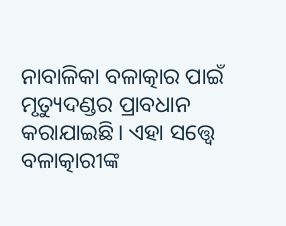ନାବାଳିକା ବଳାତ୍କାର ପାଇଁ ମୃତ୍ୟୁଦଣ୍ଡର ପ୍ରାବଧାନ କରାଯାଇଛି। ଏହା ସତ୍ତ୍ୱେ ବଳାତ୍କାରୀଙ୍କ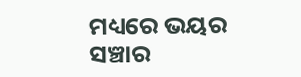ମଧ୍ୟରେ ଭୟର ସଞ୍ଚାର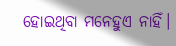ହୋଇଥିବା ମନେହୁଏ ନାହିଁ।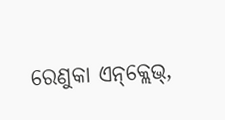ରେଣୁକା ଏନ୍‌କ୍ଲେଭ୍‌,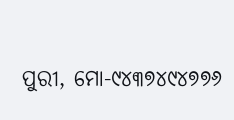ପୁରୀ, ମୋ-୯୪୩୭୪୯୪୭୭୬